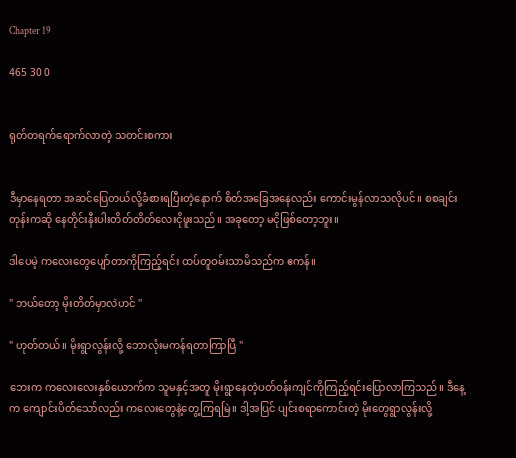Chapter 19

465 30 0


ရုတ်တရက်ရောက်လာတဲ့ သတင်းစကား


ဒီမှာနေရတာ အဆင်ပြေတယ်လို့ခံစားရပြီးတဲ့နောက် စိတ်အခြေအနေလည်း ကောင်းမွန်လာသလိုပင်။ စစချင်းတုန်းကဆို နေတိုင်းနီးပါးတိတ်တိတ်လေးငိုဖူးသည်။ အခုတော့ မငိုဖြစ်တော့ဘူး။

ဒါပေမဲ့ ကလေးတွေပျော်တာကိုကြည့်ရင်း ထပ်တူဝမ်းသာမိသည်က ဧကန်။

" ဘယ်တော့ မိုးတိတ်မှာလဲဟင် "

" ဟုတ်တယ်။ မိုးရွာလွန်းလို့ ဘောလုံးမကန်ရတာကြာပြီ "

ဘေးက ကလေးလေးနှစ်ယောက်က သူမနှင့်အတူ မိုးရွာနေတဲ့ပတ်ဝန်းကျင်ကိုကြည့်ရင်းပြောလာကြသည်။ ဒီနေ့က ကျောင်းပိတ်သော်လည်း ကလေးတွေနဲ့တွေ့ကြရမြဲ။ ဒါ့အပြင် ပျင်းစရာကောင်းတဲ့ မိုးတွေရွာလွန်းလို့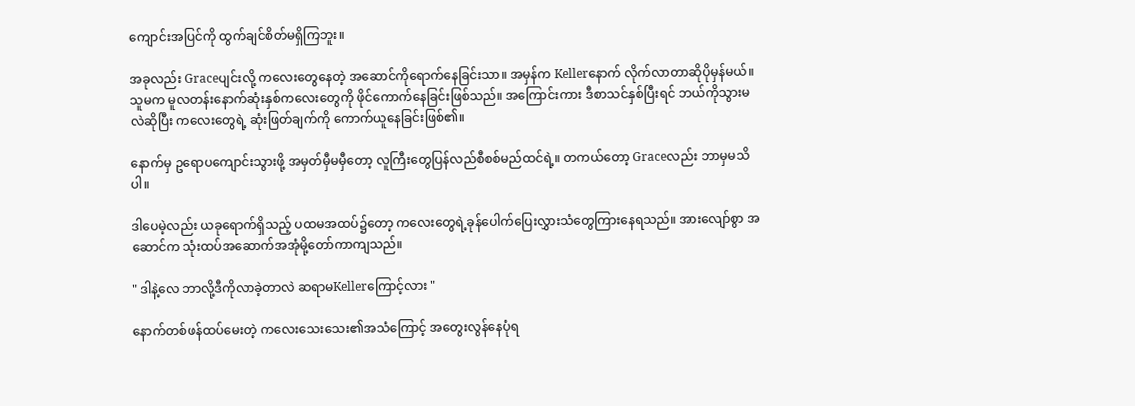ကျောင်းအပြင်ကို ထွက်ချင်စိတ်မရှိကြဘူး။

အခုလည်း Graceပျင်းလို့ ကလေးတွေနေတဲ့ အဆောင်ကိုရောက်နေခြင်းသာ။ အမှန်က Kellerနောက် လိုက်လာတာဆိုပိုမှန်မယ်။ သူမက မူလတန်းနောက်ဆုံးနှစ်ကလေးတွေကို ဖိုင်ကောက်နေခြင်းဖြစ်သည်။ အကြောင်းကား ဒီစာသင်နှစ်ပြီးရင် ဘယ်ကိုသွားမလဲဆိုပြီး ကလေးတွေရဲ့ ဆုံးဖြတ်ချက်ကို ကောက်ယူနေခြင်းဖြစ်၏။

နောက်မှ ဥရောပကျောင်းသွားဖို့ အမှတ်မှီမမှီတော့ လူကြီးတွေပြန်လည်စီစစ်မည်ထင်ရဲ့။ တကယ်တော့ Graceလည်း ဘာမှမသိပါ။

ဒါပေမဲ့လည်း ယခုရောက်ရှိသည့် ပထမအထပ်၌တော့ ကလေးတွေရဲ့ခုန်ပေါက်ပြေးလွှားသံတွေကြားနေရသည်။ အားလျော်စွာ အဆောင်က သုံးထပ်အဆောက်အအုံမို့တော်ကာကျသည်။

" ဒါနဲ့လေ ဘာလို့ဒီကိုလာခဲ့တာလဲ ဆရာမKellerကြောင့်လား "

နောက်တစ်ဖန်ထပ်မေးတဲ့ ကလေးသေးသေး၏အသံကြောင့် အတွေးလွန်နေပုံရ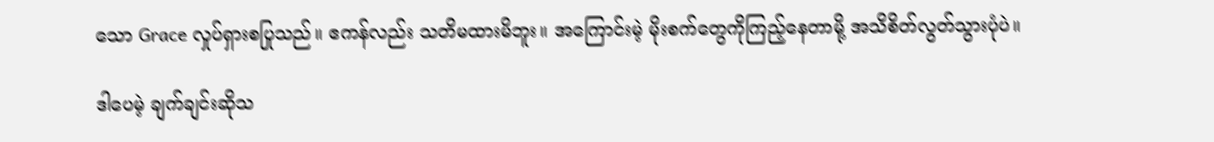သော Grace လှုပ်ရှားစပြုသည်။ ဧကန်လည်း သတိမထားမိဘူး။ အကြောင်းမဲ့ မိုးစက်တွေကိုကြည့်နေတာမို့ အသိစိတ်လွတ်သွားပုံပဲ။

ဒါပေမဲ့ ချက်ချင်းဆိုသ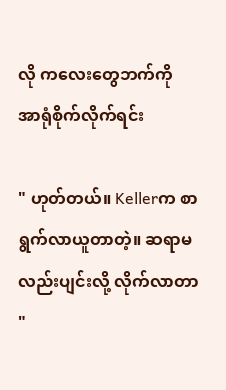လို ကလေးတွေဘက်ကို အာရုံစိုက်လိုက်ရင်း

" ဟုတ်တယ်။ Kellerက စာရွက်လာယူတာတဲ့။ ဆရာမလည်းပျင်းလို့ လိုက်လာတာ "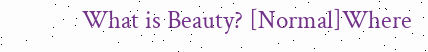What is Beauty? [Normal]Where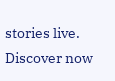stories live. Discover now